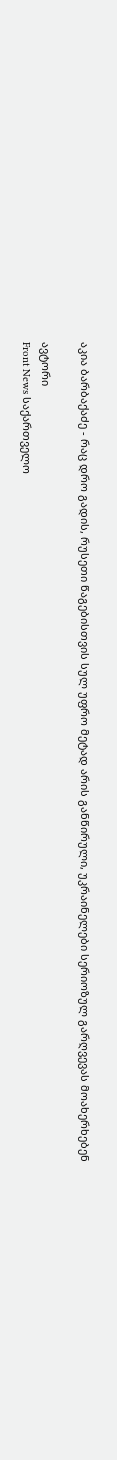აკია ბარბაქაძე - რაც დრო გადის, რუსეთი წაგებისთვის სულ უფრო მეტად არის განწირული, უკრაინელები სერიოზულ გარღვევას მოახერხებენ

ავტორი
Front News საქართველო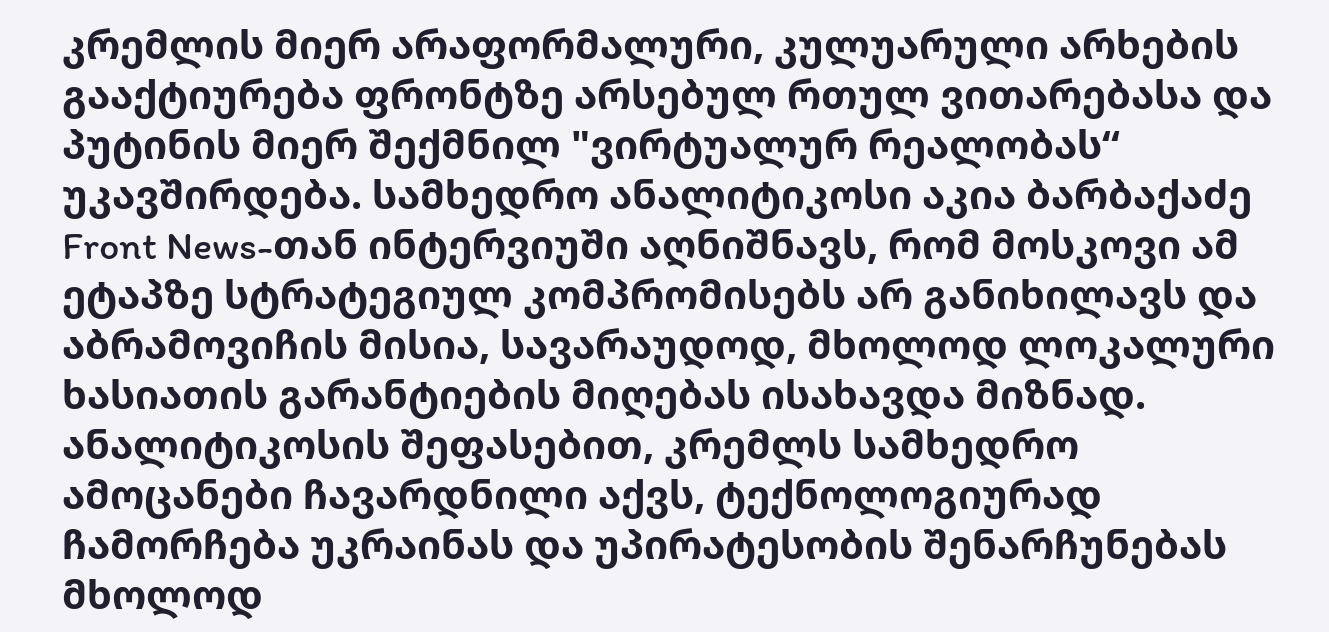კრემლის მიერ არაფორმალური, კულუარული არხების გააქტიურება ფრონტზე არსებულ რთულ ვითარებასა და პუტინის მიერ შექმნილ "ვირტუალურ რეალობას“ უკავშირდება. სამხედრო ანალიტიკოსი აკია ბარბაქაძე Front News-თან ინტერვიუში აღნიშნავს, რომ მოსკოვი ამ ეტაპზე სტრატეგიულ კომპრომისებს არ განიხილავს და აბრამოვიჩის მისია, სავარაუდოდ, მხოლოდ ლოკალური ხასიათის გარანტიების მიღებას ისახავდა მიზნად.
ანალიტიკოსის შეფასებით, კრემლს სამხედრო ამოცანები ჩავარდნილი აქვს, ტექნოლოგიურად ჩამორჩება უკრაინას და უპირატესობის შენარჩუნებას მხოლოდ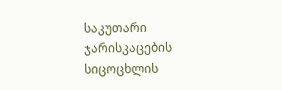საკუთარი ჯარისკაცების სიცოცხლის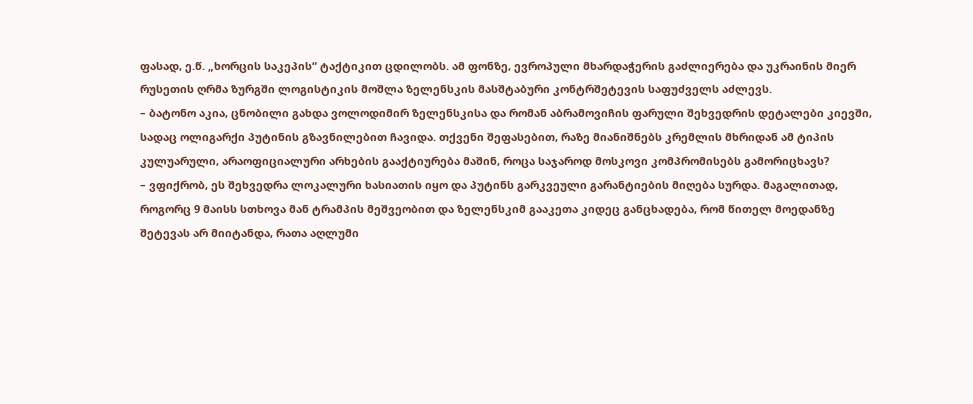ფასად, ე.წ. „ხორცის საკეპის“ ტაქტიკით ცდილობს. ამ ფონზე, ევროპული მხარდაჭერის გაძლიერება და უკრაინის მიერ რუსეთის ღრმა ზურგში ლოგისტიკის მოშლა ზელენსკის მასშტაბური კონტრშეტევის საფუძველს აძლევს.
– ბატონო აკია, ცნობილი გახდა ვოლოდიმირ ზელენსკისა და რომან აბრამოვიჩის ფარული შეხვედრის დეტალები კიევში, სადაც ოლიგარქი პუტინის გზავნილებით ჩავიდა. თქვენი შეფასებით, რაზე მიანიშნებს კრემლის მხრიდან ამ ტიპის კულუარული, არაოფიციალური არხების გააქტიურება მაშინ, როცა საჯაროდ მოსკოვი კომპრომისებს გამორიცხავს?
– ვფიქრობ, ეს შეხვედრა ლოკალური ხასიათის იყო და პუტინს გარკვეული გარანტიების მიღება სურდა. მაგალითად, როგორც 9 მაისს სთხოვა მან ტრამპის მეშვეობით და ზელენსკიმ გააკეთა კიდეც განცხადება, რომ წითელ მოედანზე შეტევას არ მიიტანდა, რათა აღლუმი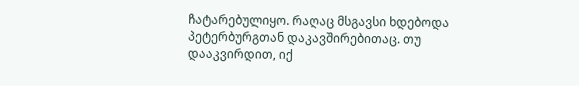ჩატარებულიყო. რაღაც მსგავსი ხდებოდა პეტერბურგთან დაკავშირებითაც. თუ დააკვირდით, იქ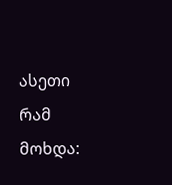ასეთი რამ მოხდა: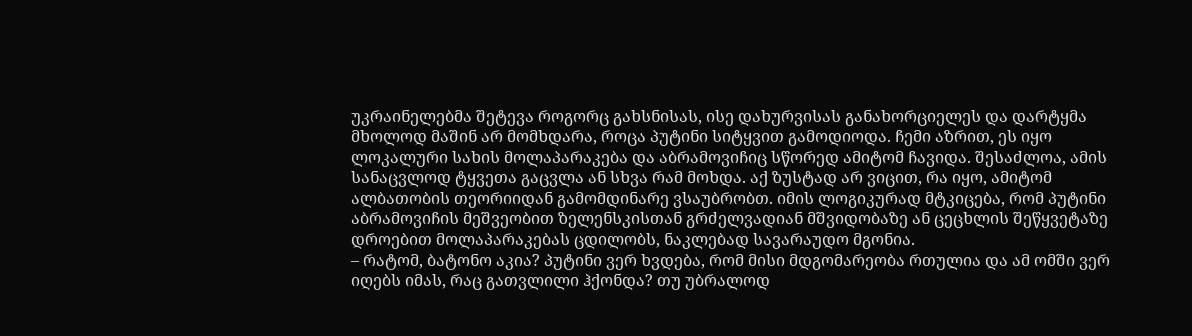უკრაინელებმა შეტევა როგორც გახსნისას, ისე დახურვისას განახორციელეს და დარტყმა მხოლოდ მაშინ არ მომხდარა, როცა პუტინი სიტყვით გამოდიოდა. ჩემი აზრით, ეს იყო ლოკალური სახის მოლაპარაკება და აბრამოვიჩიც სწორედ ამიტომ ჩავიდა. შესაძლოა, ამის სანაცვლოდ ტყვეთა გაცვლა ან სხვა რამ მოხდა. აქ ზუსტად არ ვიცით, რა იყო, ამიტომ ალბათობის თეორიიდან გამომდინარე ვსაუბრობთ. იმის ლოგიკურად მტკიცება, რომ პუტინი აბრამოვიჩის მეშვეობით ზელენსკისთან გრძელვადიან მშვიდობაზე ან ცეცხლის შეწყვეტაზე დროებით მოლაპარაკებას ცდილობს, ნაკლებად სავარაუდო მგონია.
– რატომ, ბატონო აკია? პუტინი ვერ ხვდება, რომ მისი მდგომარეობა რთულია და ამ ომში ვერ იღებს იმას, რაც გათვლილი ჰქონდა? თუ უბრალოდ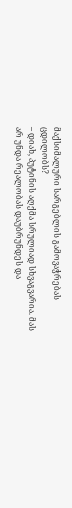მაქსიმალური სარგებლის გამოვაჭრებას ცდილობს?
– დიახ, პუტინის აღქმა სრულიად სხვაგვარია. მას არ უნდა რეალობას დაუბრუნდეს და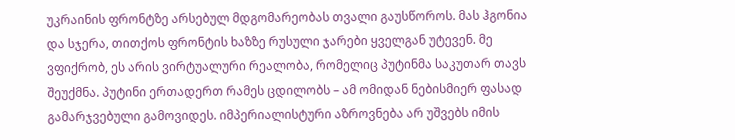უკრაინის ფრონტზე არსებულ მდგომარეობას თვალი გაუსწოროს. მას ჰგონია და სჯერა, თითქოს ფრონტის ხაზზე რუსული ჯარები ყველგან უტევენ. მე ვფიქრობ, ეს არის ვირტუალური რეალობა, რომელიც პუტინმა საკუთარ თავს შეუქმნა. პუტინი ერთადერთ რამეს ცდილობს – ამ ომიდან ნებისმიერ ფასად გამარჯვებული გამოვიდეს. იმპერიალისტური აზროვნება არ უშვებს იმის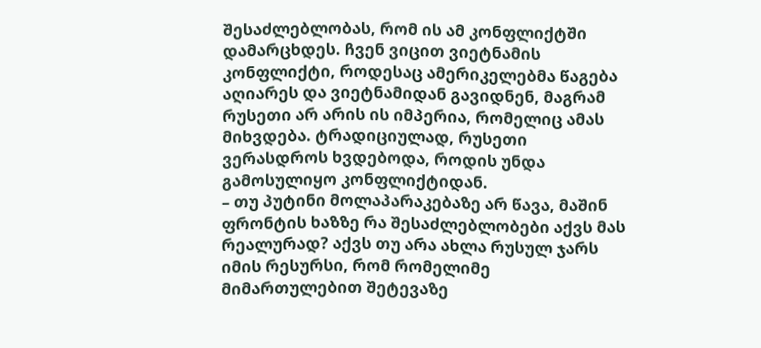შესაძლებლობას, რომ ის ამ კონფლიქტში დამარცხდეს. ჩვენ ვიცით ვიეტნამის კონფლიქტი, როდესაც ამერიკელებმა წაგება აღიარეს და ვიეტნამიდან გავიდნენ, მაგრამ რუსეთი არ არის ის იმპერია, რომელიც ამას მიხვდება. ტრადიციულად, რუსეთი ვერასდროს ხვდებოდა, როდის უნდა გამოსულიყო კონფლიქტიდან.
– თუ პუტინი მოლაპარაკებაზე არ წავა, მაშინ ფრონტის ხაზზე რა შესაძლებლობები აქვს მას რეალურად? აქვს თუ არა ახლა რუსულ ჯარს იმის რესურსი, რომ რომელიმე მიმართულებით შეტევაზე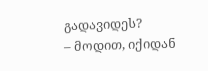გადავიდეს?
– მოდით, იქიდან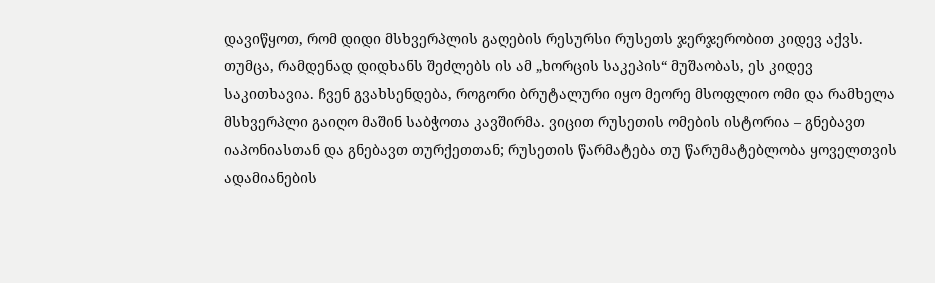დავიწყოთ, რომ დიდი მსხვერპლის გაღების რესურსი რუსეთს ჯერჯერობით კიდევ აქვს. თუმცა, რამდენად დიდხანს შეძლებს ის ამ „ხორცის საკეპის“ მუშაობას, ეს კიდევ საკითხავია. ჩვენ გვახსენდება, როგორი ბრუტალური იყო მეორე მსოფლიო ომი და რამხელა მსხვერპლი გაიღო მაშინ საბჭოთა კავშირმა. ვიცით რუსეთის ომების ისტორია – გნებავთ იაპონიასთან და გნებავთ თურქეთთან; რუსეთის წარმატება თუ წარუმატებლობა ყოველთვის ადამიანების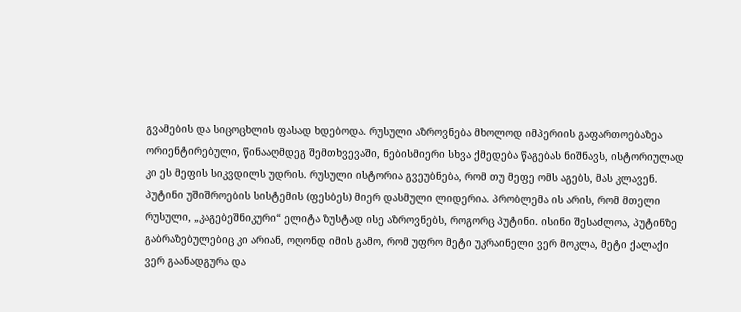გვამების და სიცოცხლის ფასად ხდებოდა. რუსული აზროვნება მხოლოდ იმპერიის გაფართოებაზეა ორიენტირებული, წინააღმდეგ შემთხვევაში, ნებისმიერი სხვა ქმედება წაგებას ნიშნავს, ისტორიულად კი ეს მეფის სიკვდილს უდრის. რუსული ისტორია გვეუბნება, რომ თუ მეფე ომს აგებს, მას კლავენ.
პუტინი უშიშროების სისტემის (ფესბეს) მიერ დასმული ლიდერია. პრობლემა ის არის, რომ მთელი რუსული, „კაგებეშნიკური“ ელიტა ზუსტად ისე აზროვნებს, როგორც პუტინი. ისინი შესაძლოა, პუტინზე გაბრაზებულებიც კი არიან, ოღონდ იმის გამო, რომ უფრო მეტი უკრაინელი ვერ მოკლა, მეტი ქალაქი ვერ გაანადგურა და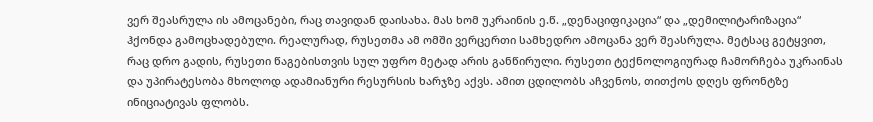ვერ შეასრულა ის ამოცანები, რაც თავიდან დაისახა. მას ხომ უკრაინის ე.წ. „დენაციფიკაცია“ და „დემილიტარიზაცია“ ჰქონდა გამოცხადებული. რეალურად, რუსეთმა ამ ომში ვერცერთი სამხედრო ამოცანა ვერ შეასრულა. მეტსაც გეტყვით, რაც დრო გადის, რუსეთი წაგებისთვის სულ უფრო მეტად არის განწირული. რუსეთი ტექნოლოგიურად ჩამორჩება უკრაინას და უპირატესობა მხოლოდ ადამიანური რესურსის ხარჯზე აქვს. ამით ცდილობს აჩვენოს, თითქოს დღეს ფრონტზე ინიციატივას ფლობს.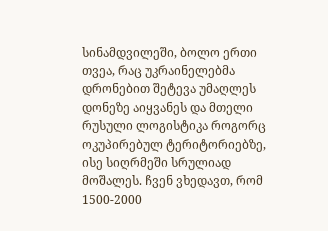სინამდვილეში, ბოლო ერთი თვეა, რაც უკრაინელებმა დრონებით შეტევა უმაღლეს დონეზე აიყვანეს და მთელი რუსული ლოგისტიკა როგორც ოკუპირებულ ტერიტორიებზე, ისე სიღრმეში სრულიად მოშალეს. ჩვენ ვხედავთ, რომ 1500-2000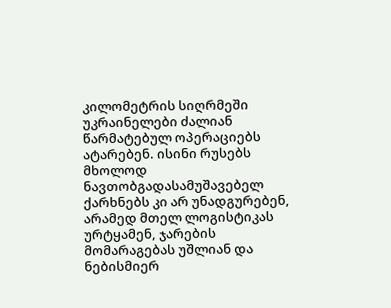კილომეტრის სიღრმეში უკრაინელები ძალიან წარმატებულ ოპერაციებს ატარებენ. ისინი რუსებს მხოლოდ ნავთობგადასამუშავებელ ქარხნებს კი არ უნადგურებენ, არამედ მთელ ლოგისტიკას ურტყამენ, ჯარების მომარაგებას უშლიან და ნებისმიერ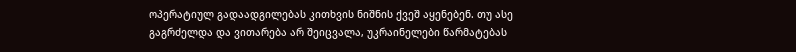ოპერატიულ გადაადგილებას კითხვის ნიშნის ქვეშ აყენებენ. თუ ასე გაგრძელდა და ვითარება არ შეიცვალა, უკრაინელები წარმატებას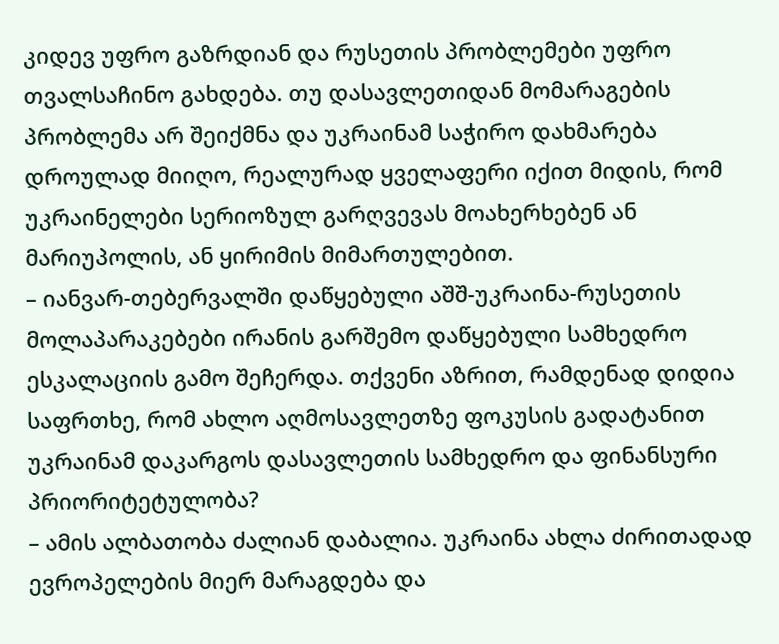კიდევ უფრო გაზრდიან და რუსეთის პრობლემები უფრო თვალსაჩინო გახდება. თუ დასავლეთიდან მომარაგების პრობლემა არ შეიქმნა და უკრაინამ საჭირო დახმარება დროულად მიიღო, რეალურად ყველაფერი იქით მიდის, რომ უკრაინელები სერიოზულ გარღვევას მოახერხებენ ან მარიუპოლის, ან ყირიმის მიმართულებით.
– იანვარ-თებერვალში დაწყებული აშშ-უკრაინა-რუსეთის მოლაპარაკებები ირანის გარშემო დაწყებული სამხედრო ესკალაციის გამო შეჩერდა. თქვენი აზრით, რამდენად დიდია საფრთხე, რომ ახლო აღმოსავლეთზე ფოკუსის გადატანით უკრაინამ დაკარგოს დასავლეთის სამხედრო და ფინანსური პრიორიტეტულობა?
– ამის ალბათობა ძალიან დაბალია. უკრაინა ახლა ძირითადად ევროპელების მიერ მარაგდება და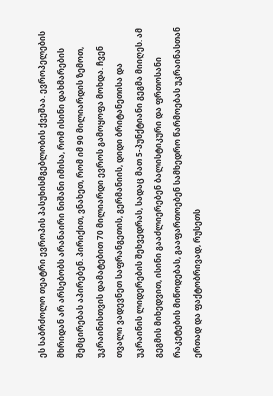ეს საბრძოლო თეატრი ევროპის პასუხისმგებლობის ქვეშაა. ევროპელების მხრიდან არ არსებობს არანაირი ნიშანი იმისა, რომ ისინი დახმარების შემცირებას აპირებენ. პირიქით, ვნახეთ, რომ იმ 90 მილიარდის ზემოთ, უკრაინისთვის დამატებით 70 მილიარდი ევროს გამოყოფა მოხდა. ჩვენ თვალი ვადევნეთ საფრანგეთის, გერმანიის, დიდი ბრიტანეთისა და უკრაინის ლიდერების შეხვედრას, სადაც მათ 5-პუნქტიანი გეგმა მიიღეს. ამ გეგმის მიხედვით, ისინი გააძლიერებენ ბალისტიკური და ფრთოსანი რაკეტების მიწოდებას, გააფართოებენ სამხედრო წარმოებას უკრაინასთან ერთად და ფაქტობრივად, რუსეთს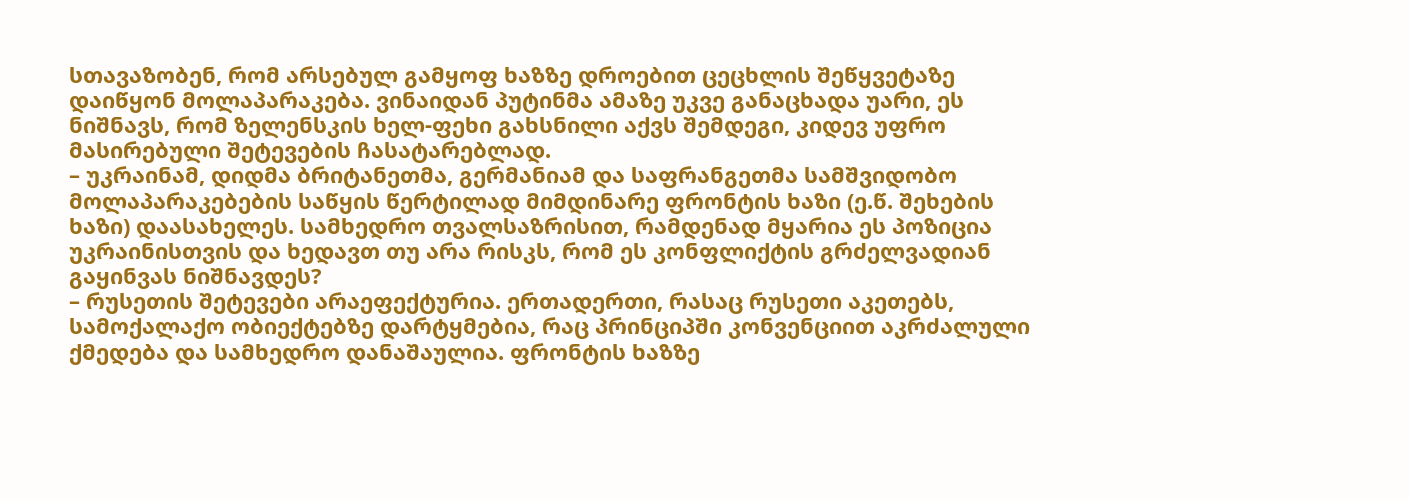სთავაზობენ, რომ არსებულ გამყოფ ხაზზე დროებით ცეცხლის შეწყვეტაზე დაიწყონ მოლაპარაკება. ვინაიდან პუტინმა ამაზე უკვე განაცხადა უარი, ეს ნიშნავს, რომ ზელენსკის ხელ-ფეხი გახსნილი აქვს შემდეგი, კიდევ უფრო მასირებული შეტევების ჩასატარებლად.
– უკრაინამ, დიდმა ბრიტანეთმა, გერმანიამ და საფრანგეთმა სამშვიდობო მოლაპარაკებების საწყის წერტილად მიმდინარე ფრონტის ხაზი (ე.წ. შეხების ხაზი) დაასახელეს. სამხედრო თვალსაზრისით, რამდენად მყარია ეს პოზიცია უკრაინისთვის და ხედავთ თუ არა რისკს, რომ ეს კონფლიქტის გრძელვადიან გაყინვას ნიშნავდეს?
– რუსეთის შეტევები არაეფექტურია. ერთადერთი, რასაც რუსეთი აკეთებს, სამოქალაქო ობიექტებზე დარტყმებია, რაც პრინციპში კონვენციით აკრძალული ქმედება და სამხედრო დანაშაულია. ფრონტის ხაზზე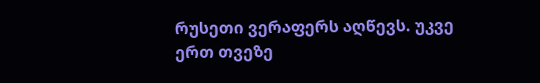რუსეთი ვერაფერს აღწევს. უკვე ერთ თვეზე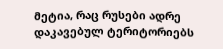მეტია, რაც რუსები ადრე დაკავებულ ტერიტორიებს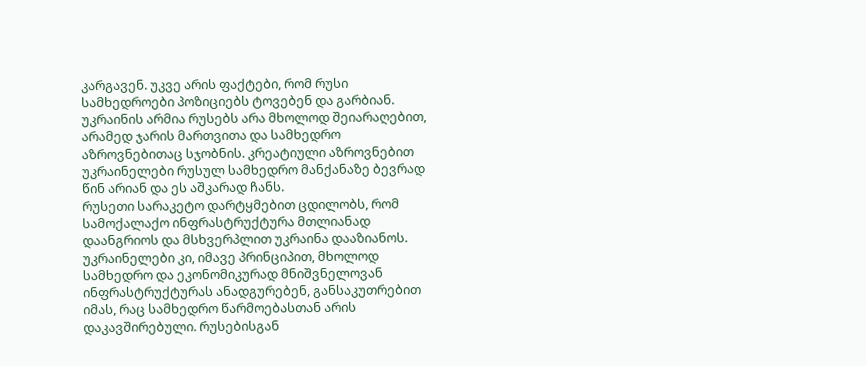კარგავენ. უკვე არის ფაქტები, რომ რუსი სამხედროები პოზიციებს ტოვებენ და გარბიან. უკრაინის არმია რუსებს არა მხოლოდ შეიარაღებით, არამედ ჯარის მართვითა და სამხედრო აზროვნებითაც სჯობნის. კრეატიული აზროვნებით უკრაინელები რუსულ სამხედრო მანქანაზე ბევრად წინ არიან და ეს აშკარად ჩანს.
რუსეთი სარაკეტო დარტყმებით ცდილობს, რომ სამოქალაქო ინფრასტრუქტურა მთლიანად დაანგრიოს და მსხვერპლით უკრაინა დააზიანოს. უკრაინელები კი, იმავე პრინციპით, მხოლოდ სამხედრო და ეკონომიკურად მნიშვნელოვან ინფრასტრუქტურას ანადგურებენ, განსაკუთრებით იმას, რაც სამხედრო წარმოებასთან არის დაკავშირებული. რუსებისგან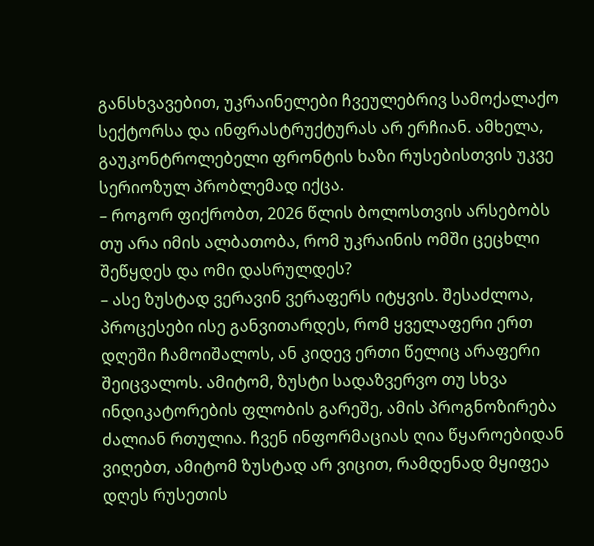განსხვავებით, უკრაინელები ჩვეულებრივ სამოქალაქო სექტორსა და ინფრასტრუქტურას არ ერჩიან. ამხელა, გაუკონტროლებელი ფრონტის ხაზი რუსებისთვის უკვე სერიოზულ პრობლემად იქცა.
– როგორ ფიქრობთ, 2026 წლის ბოლოსთვის არსებობს თუ არა იმის ალბათობა, რომ უკრაინის ომში ცეცხლი შეწყდეს და ომი დასრულდეს?
– ასე ზუსტად ვერავინ ვერაფერს იტყვის. შესაძლოა, პროცესები ისე განვითარდეს, რომ ყველაფერი ერთ დღეში ჩამოიშალოს, ან კიდევ ერთი წელიც არაფერი შეიცვალოს. ამიტომ, ზუსტი სადაზვერვო თუ სხვა ინდიკატორების ფლობის გარეშე, ამის პროგნოზირება ძალიან რთულია. ჩვენ ინფორმაციას ღია წყაროებიდან ვიღებთ, ამიტომ ზუსტად არ ვიცით, რამდენად მყიფეა დღეს რუსეთის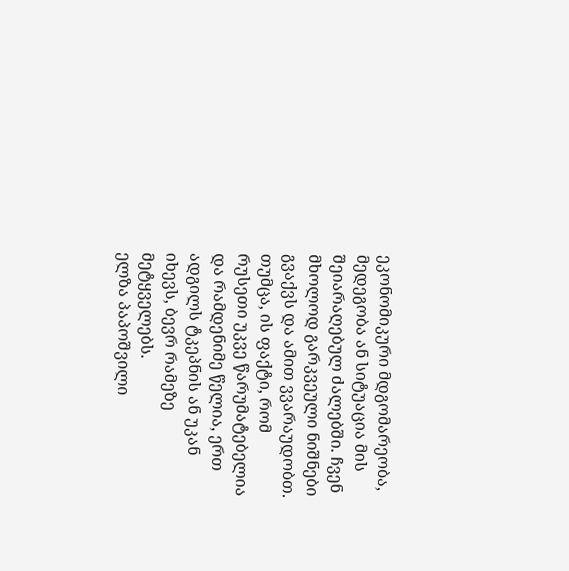ეკონომიკური მდგომარეობა, მედეგობა ან სიტუაცია მის შეიარაღებულ ძალებში. ჩვენ მხოლოდ გარკვეული ნიშნები გვაქვს და ამით ვვარაუდობთ. თუმცა, ის ფაქტი, რომ რუსეთი უკვე წარუმატებელია და რამდენიმე წელია, ერთ ადგილს ტკეპნის ან უკან იხევს, ბევრ რამეზე მეტყველებს.
ელზა პაპოშვილი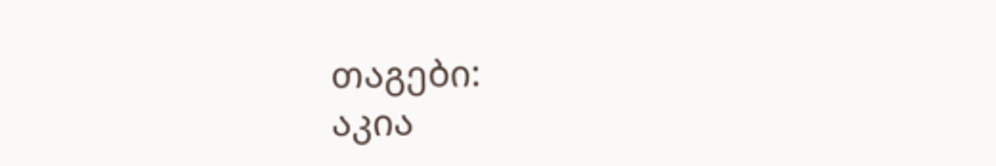თაგები:
აკია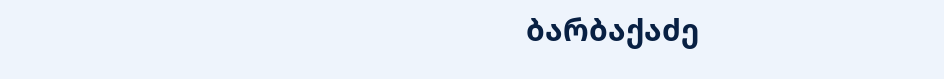ბარბაქაძე